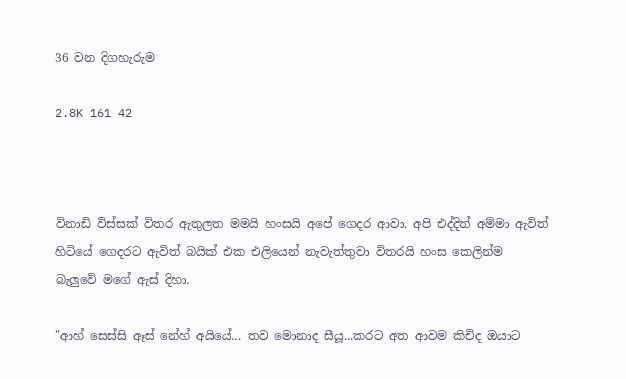36 වන දිගහැරුම

2.8K 161 42



විනාඩි විස්සක් විතර ඇතුලත මමයි හංසයි අපේ ගෙදර ආවා. අපි එද්දිත් අම්මා ඇවිත් හිටියේ ගෙදරට ඇවිත් බයික් එක එලියෙන් නැවැත්තුවා විතරයි හංස කෙලින්ම
බැලුවේ මගේ ඇස් දිහා.

"ආහ් සෙස්සි ඈස් නේහ් අයියේ... තව මොනාද සීයූ...කරට අත ආවම කිචිද ඔයාට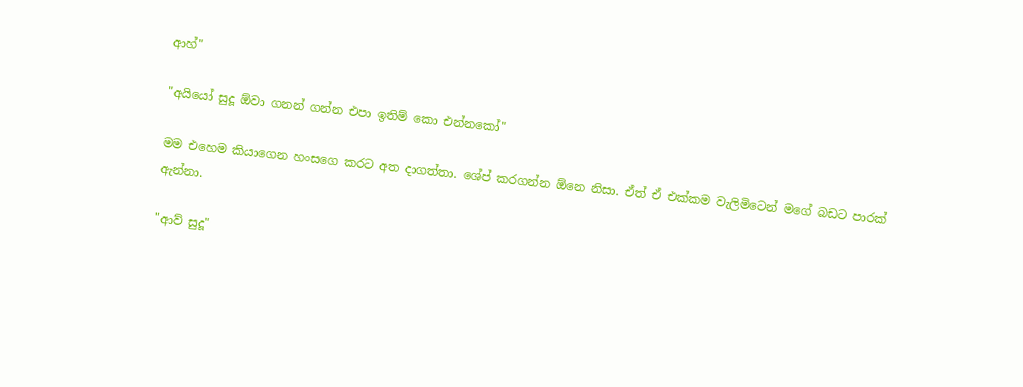ආහ්"

"අයියෝ සුදූ ඕවා ගනන් ගන්න එපා ඉතිම් කො එන්නකෝ"

මම එහෙම කියාගෙන හංසගෙ කරට අත දාගත්තා. ශේප් කරගන්න ඕනෙ නිසා. ඒත් ඒ එක්කම වැලිමිටෙන් මගේ බඩට පාරක් ඇන්නා.

"ආව් සුදූ"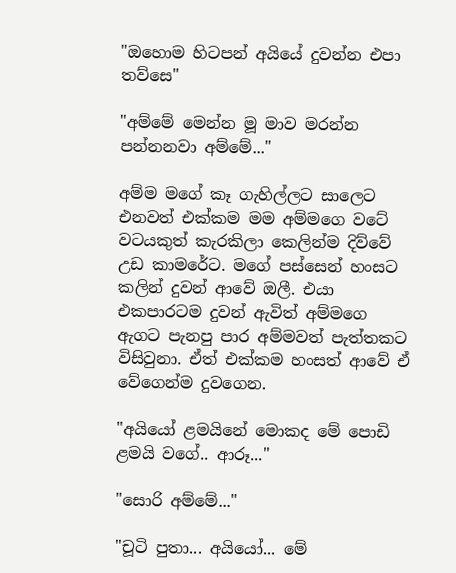"ඔහොම හිටපන් අයියේ දුවන්න එපා තව්සෙ"

"අම්මේ මෙන්න මූ මාව මරන්න පන්නනවා අම්මේ..."

අම්ම මගේ කෑ ගැහිල්ලට සාලෙට එනවත් එක්කම මම අම්මගෙ වටේ වටයකුත් කැරකිලා කෙලින්ම දිව්වේ උඩ කාමරේට. මගේ පස්සෙන් හංසට කලින් දුවන් ආවේ ඔලී. එයා එකපාරටම දුවන් ඇවිත් අම්මගෙ ඇගට පැනපු පාර අම්මවත් පැත්තකට විසිවුනා. ඒත් එක්කම හංසත් ආවේ ඒ වේගෙන්ම දුවගෙන.

"අයියෝ ළමයිනේ මොකද මේ පොඩි ළමයි වගේ.. ආරූ..."

"සොරි අම්මේ..."

"චූටි පුතා... අයියෝ... මේ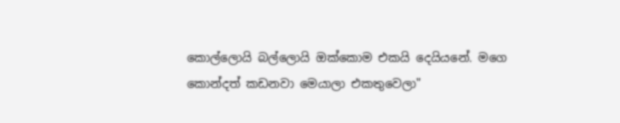කොල්ලොයි බල්ලොයි ඔක්කොම එකයි දෙයියනේ. මගෙ කොන්දත් කඩනවා මෙයාලා එකතුවෙලා"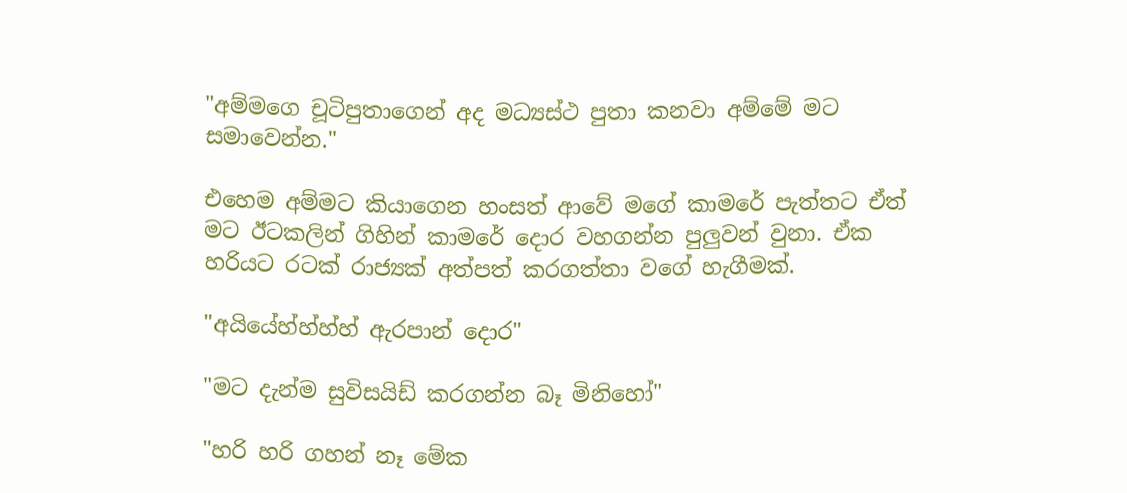"අම්මගෙ චූටිපුතාගෙන් අද මධ්‍යස්ථ පුතා කනවා අම්මේ මට සමාවෙන්න."

එහෙම අම්මට කියාගෙන හංසත් ආවේ මගේ කාමරේ පැත්තට ඒත් මට ඊටකලින් ගිහින් කාමරේ දොර වහගන්න පුලුවන් වුනා. ඒක හරියට රටක් රාජ්‍යක් අත්පත් කරගත්තා වගේ හැගීමක්.

"අයියේහ්හ්හ්හ් ඇරපාන් දොර"

"මට දැන්ම සුවිසයිඩ් කරගන්න බෑ මිනිහෝ"

"හරි හරි ගහන් නෑ මේක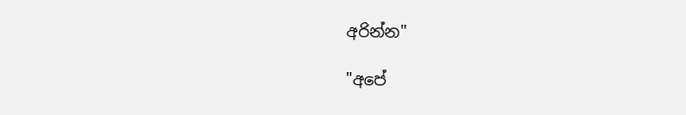අරින්න"

"අපේ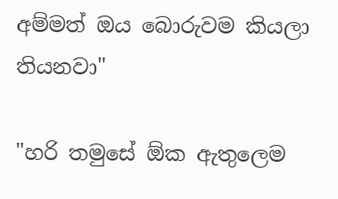අම්මත් ඔය බොරුවම කියලා තියනවා"

"හරි තමුසේ ඕක ඇතුලෙම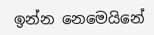ඉන්න නෙමෙයිනේ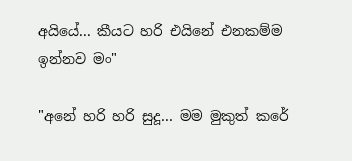අයියේ... කීයට හරි එයිනේ එනකම්ම ඉන්නව මං"

"අනේ හරි හරි සුදූ... මම මුකුත් කරේ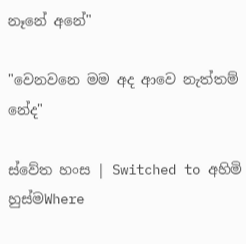නෑනේ අනේ"

"වෙනවනෙ මම අද ආවෙ නැත්තම් නේද"

ස්වේත හංස | Switched to අහිමි හුස්මWhere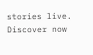stories live. Discover now